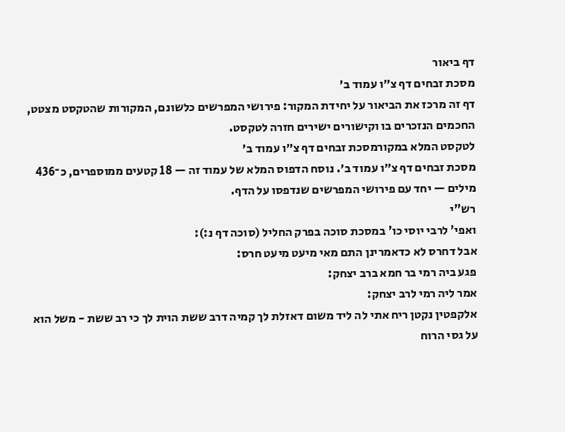דף ביאור
מסכת זבחים דף צ״ו עמוד ב׳
דף זה מרכז את הביאור על יחידת המקור: פירושי המפרשים כלשונם, המקורות שהטקסט מצטט, החכמים הנזכרים בו וקישורים ישירים חזרה לטקסט.
לטקסט המלא במקורמסכת זבחים דף צ״ו עמוד ב׳
מסכת זבחים דף צ״ו עמוד ב׳. נוסח הדפוס המלא של עמוד זה — 18 קטעים ממוספרים, כ־436 מילים — יחד עם פירושי המפרשים שנדפסו על הדף.
רש"י
ואפי' לרבי יוסי כו' במסכת סוכה בפרק החליל (סוכה דף נ:):
אבל דחרס לא כדאמרינן התם מאי מיעט מיעט חרס:
פגע ביה רמי בר חמא ברב יצחק:
אמר ליה רמי לרב יצחק:
אלקפטין נקטן ריח אתי לה ליד משום דאזלת לך קמיה דרב ששת הוית לך כי רב ששת - משל הוא על גסי הרוח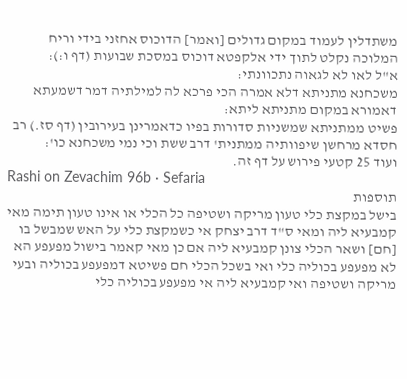משתדלין לעמוד במקום גדולים [ואמר] הדוכוס אחזני בידי וריח המלוכה נקלט לתוך ידי אלקפטא דוכוס במסכת שבועות (דף ו:):
א"ל לאו לא לגאוה נתכוונתי:
משכחנא מתניתא דלא אמרה הכי פרכא לה למילתיה דמר דשמעתא דאמורא במקום מתניתא ליתא:
פשיט ממתניתא שמשניות סדורות בפיו כדאמרינן בעירובין (דף סז.) רב חסדא מרחשן שיפוותיה ממתנית' דרב ששת וכי נמי משכחנא כו':
ועוד 25 קטעי פירוש על דף זה.
Rashi on Zevachim 96b · Sefaria
תוספות
בישל במקצת כלי טעון מריקה ושטיפה כל הכלי או אינו טעון תימה מאי קמבעיא ליה ומאי ס"ד דרב יצחק אי כשמקצת כלי על האש שמבשל בו [חם] ושאר הכלי צונן קמבעיא ליה אם כן מאי קאמר בישול מפעפע הא לא מפעפע בכוליה כלי ואי בשכל הכלי חם פשיטא דמפעפע בכוליה ובעי מריקה ושטיפה ואי קמבעיא ליה אי מפעפע בכוליה כלי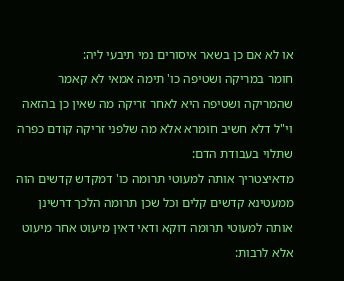או לא אם כן בשאר איסורים נמי תיבעי ליה:
חומר במריקה ושטיפה כו' תימה אמאי לא קאמר שהמריקה ושטיפה היא לאחר זריקה מה שאין כן בהזאה וי"ל דלא חשיב חומרא אלא מה שלפני זריקה קודם כפרה שתלוי בעבודת הדם:
מדאיצטריך אותה למעוטי תרומה כו' דמקדש קדשים הוה ממעטינא קדשים קלים וכל שכן תרומה הלכך דרשינן אותה למעוטי תרומה דוקא ודאי דאין מיעוט אחר מיעוט אלא לרבות: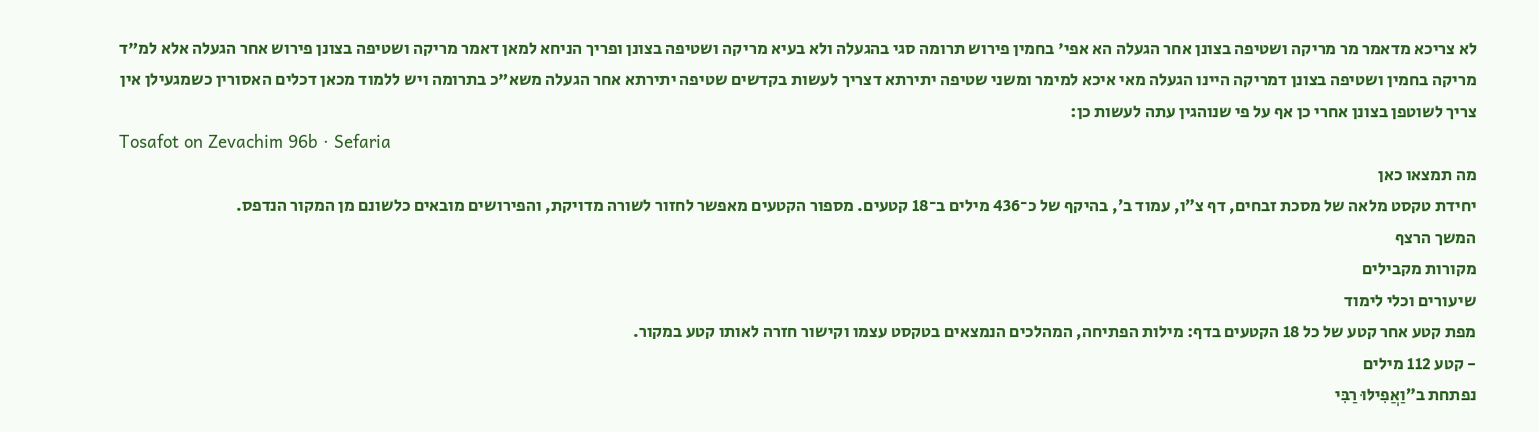לא צריכא מדאמר מר מריקה ושטיפה בצונן אחר הגעלה הא אפי' בחמין פירוש תרומה סגי בהגעלה ולא בעיא מריקה ושטיפה בצונן ופריך הניחא למאן דאמר מריקה ושטיפה בצונן פירוש אחר הגעלה אלא למ"ד מריקה בחמין ושטיפה בצונן דמריקה היינו הגעלה מאי איכא למימר ומשני שטיפה יתירתא דצריך לעשות בקדשים שטיפה יתירתא אחר הגעלה משא"כ בתרומה ויש ללמוד מכאן דכלים האסורין כשמגעילן אין צריך לשוטפן בצונן אחרי כן אף על פי שנוהגין עתה לעשות כן:
Tosafot on Zevachim 96b · Sefaria
מה תמצאו כאן
יחידת טקסט מלאה של מסכת זבחים, דף צ״ו, עמוד ב׳, בהיקף של כ־436 מילים ב־18 קטעים. מספור הקטעים מאפשר לחזור לשורה מדויקת, והפירושים מובאים כלשונם מן המקור הנדפס.
המשך הרצף
מקורות מקבילים
שיעורים וכלי לימוד
מפת קטע אחר קטע של כל 18 הקטעים בדף: מילות הפתיחה, המהלכים הנמצאים בטקסט עצמו וקישור חזרה לאותו קטע במקור.
- קטע 112 מילים
נפתחת ב״וַאֲפִילּוּ רַבִּי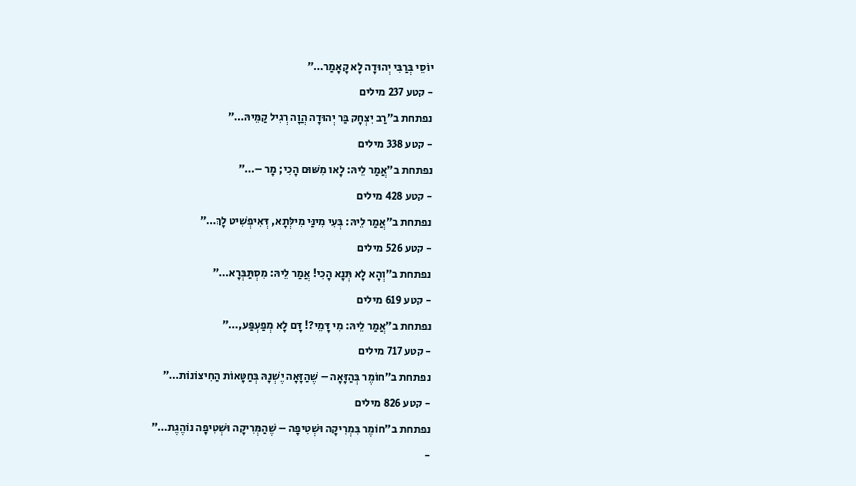יוֹסֵי בְּרַבִּי יְהוּדָה לָא קָאָמַר…״
- קטע 237 מילים
נפתחת ב״רַב יִצְחָק בַּר יְהוּדָה הֲוָה רְגִיל קַמֵּיהּ…״
- קטע 338 מילים
נפתחת ב״אֲמַר לֵיהּ: לָאו מִשּׁוּם הָכִי; מָר –…״
- קטע 428 מילים
נפתחת ב״אֲמַר לֵיהּ: בְּעִי מִינַּי מִילְּתָא, דְּאִיפְשִׁיט לָךְ…״
- קטע 526 מילים
נפתחת ב״וְהָא לָא תְּנָא הָכִי! אֲמַר לֵיהּ: מִסְתַּבְּרָא…״
- קטע 619 מילים
נפתחת ב״אֲמַר לֵיהּ: מִי דָּמֵי?! דָּם לָא מְפַעְפַּע,…״
- קטע 717 מילים
נפתחת ב״חוֹמֶר בְּהַזָּאָה – שֶׁהַזָּאָה יֶשְׁנָהּ בְּחַטָּאוֹת הַחִיצוֹנוֹת…״
- קטע 826 מילים
נפתחת ב״חוֹמֶר בִּמְרִיקָה וּשְׁטִיפָה – שֶׁהַמְּרִיקָה וּשְׁטִיפָה נוֹהֶגֶת…״
-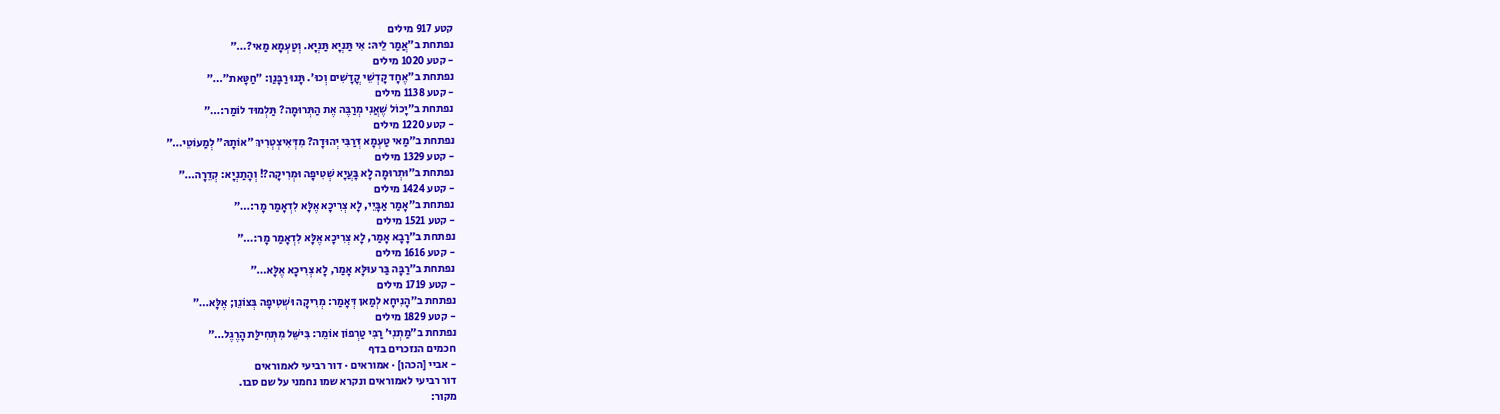קטע 917 מילים
נפתחת ב״אֲמַר לֵיהּ: אִי תַּנְיָא תַּנְיָא. וְטַעְמָא מַאי?…״
- קטע 1020 מילים
נפתחת ב״אֶחָד קׇדְשֵׁי קֳדָשִׁים וְכוּ׳. תָּנוּ רַבָּנַן: ״חַטָּאת״…״
- קטע 1138 מילים
נפתחת ב״יָכוֹל שֶׁאֲנִי מְרַבֶּה אֶת הַתְּרוּמָה? תַּלְמוּד לוֹמַר:…״
- קטע 1220 מילים
נפתחת ב״מַאי טַעְמָא דְּרַבִּי יְהוּדָה? מִדְּאִיצְטְרִיךְ ״אוֹתָהּ״ לְמַעוֹטֵי…״
- קטע 1329 מילים
נפתחת ב״וּתְרוּמָה לָא בָּעֲיָא שְׁטִיפָה וּמְרִיקָה?! וְהָתַנְיָא: קְדֵרָה…״
- קטע 1424 מילים
נפתחת ב״אָמַר אַבָּיֵי, לָא צְרִיכָא אֶלָּא לִדְאָמַר מָר:…״
- קטע 1521 מילים
נפתחת ב״רָבָא אָמַר, לָא צְרִיכָא אֶלָּא לִדְאָמַר מָר:…״
- קטע 1616 מילים
נפתחת ב״רַבָּה בַּר עוּלָּא אָמַר, לָא צְרִיכָא אֶלָּא…״
- קטע 1719 מילים
נפתחת ב״הָנִיחָא לְמַאן דְּאָמַר: מְרִיקָה וּשְׁטִיפָה בְּצוֹנֵן; אֶלָּא…״
- קטע 1829 מילים
נפתחת ב״מַתְנִי׳ רַבִּי טַרְפוֹן אוֹמֵר: בִּישֵּׁל מִתְּחִילַּת הָרֶגֶל…״
חכמים הנזכרים בדף
- אביי [הכהן] · אמוראים · דור רביעי לאמוראים
דור רביעי לאמוראים ונקרא שמו נחמני על שם סבו.
מקור: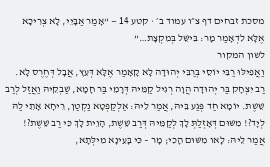מסכת זבחים דף צ״ו עמוד ב׳ · קטע 14 — “אָמַר אַבָּיֵי, לָא צְרִיכָא אֶלָּא לִדְאָמַר מָר: בִּישֵּׁל בְּמִקְצָת…”
לשון המקור
וַאֲפִילּוּ רַבִּי יוֹסֵי בְּרַבִּי יְהוּדָה לָא קָאָמַר אֶלָּא דְּעֵץ, אֲבָל דְּחֶרֶס לָא.
רַב יִצְחָק בַּר יְהוּדָה הֲוָה רְגִיל קַמֵּיהּ דְּרָמֵי בַּר חָמָא, שַׁבְקֵיהּ וַאֲזַל לְרַב שֵׁשֶׁת. יוֹמָא חַד פְּגַע בֵּיהּ, אֲמַר לֵיהּ: אַלְקַפְטָא נַקְטַן, רֵיחָא אָתֵי לַהּ לְיָד?! מִשּׁוּם דְּאָזְלַתְּ לָךְ לְקַמֵּיהּ דְּרַב שֵׁשֶׁת, הָוֵית לָךְ כִּי רַב שֵׁשֶׁת?!
אֲמַר לֵיהּ: לָאו מִשּׁוּם הָכִי; מָר – כִּי בָּעֵינָא מִילְּתָא,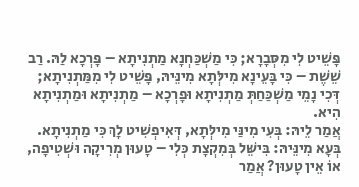פָּשֵׁיט לִי מִסְּבָרָא; כִּי מַשְׁכַּחְנָא מַתְנִיתָא – פָּרְכָא לַהּ. רַב שֵׁשֶׁת – כִּי בָּעֵינָא מִילְּתָא מִינֵּיהּ, פָּשֵׁיט לִי מִמַּתְנִיתָא; דְּכִי נָמֵי מַשְׁכַּחַתְּ מַתְנִיתָא וּפָרְכָא – מַתְנִיתָא וּמַתְנִיתָא הִיא.
אֲמַר לֵיהּ: בְּעִי מִינַּי מִילְּתָא, דְּאִיפְשִׁיט לָךְ כִּי מַתְנִיתָא. בְּעָא מִינֵּיהּ: בִּישֵּׁל בְּמִקְצָת כְּלִי – טָעוּן מְרִיקָה וּשְׁטִיפָה, אוֹ אֵין טָעוּן? אֲמַר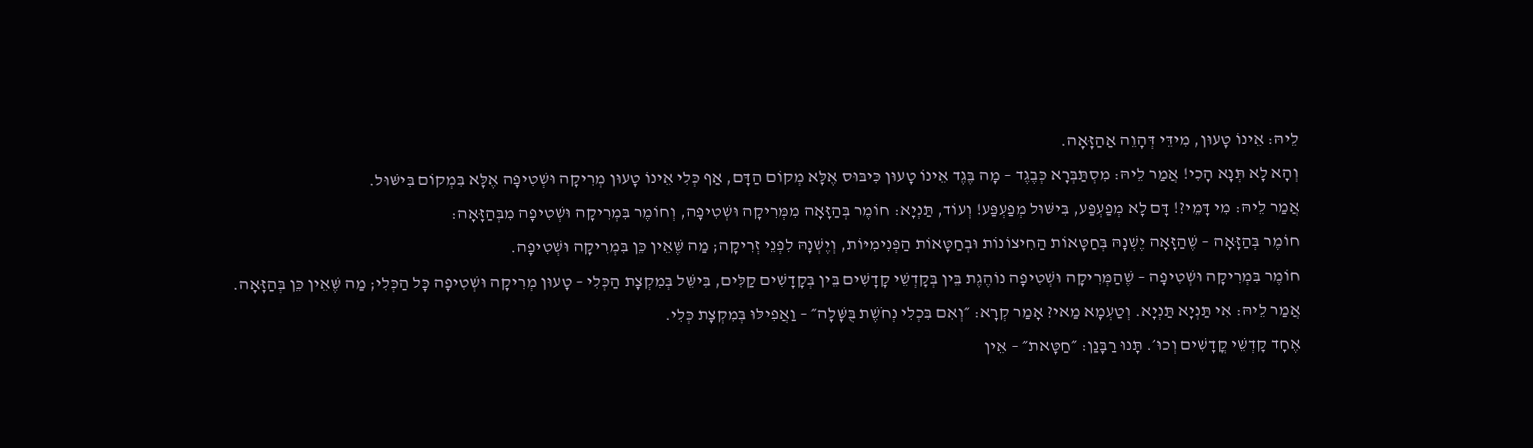לֵיהּ: אֵינוֹ טָעוּן, מִידֵּי דְּהָוֵה אַהַזָּאָה.
וְהָא לָא תְּנָא הָכִי! אֲמַר לֵיהּ: מִסְתַּבְּרָא כְּבֶגֶד – מָה בֶּגֶד אֵינוֹ טָעוּן כִּיבּוּס אֶלָּא מְקוֹם הַדָּם, אַף כְּלִי אֵינוֹ טָעוּן מְרִיקָה וּשְׁטִיפָה אֶלָּא בִּמְקוֹם בִּישּׁוּל.
אֲמַר לֵיהּ: מִי דָּמֵי?! דָּם לָא מְפַעְפַּע, בִּישּׁוּל מְפַעְפַּע! וְעוֹד, תַּנְיָא: חוֹמֶר בְּהַזָּאָה מִמְּרִיקָה וּשְׁטִיפָה, וְחוֹמֶר בִּמְרִיקָה וּשְׁטִיפָה מִבְּהַזָּאָה:
חוֹמֶר בְּהַזָּאָה – שֶׁהַזָּאָה יֶשְׁנָהּ בְּחַטָּאוֹת הַחִיצוֹנוֹת וּבְחַטָּאוֹת הַפְּנִימִיּוֹת, וְיֶשְׁנָהּ לִפְנֵי זְרִיקָה; מַה שֶּׁאֵין כֵּן בִּמְרִיקָה וּשְׁטִיפָה.
חוֹמֶר בִּמְרִיקָה וּשְׁטִיפָה – שֶׁהַמְּרִיקָה וּשְׁטִיפָה נוֹהֶגֶת בֵּין בְּקׇדְשֵׁי קָדָשִׁים בֵּין בְּקָדָשִׁים קַלִּים, בִּישֵּׁל בְּמִקְצָת הַכְּלִי – טָעוּן מְרִיקָה וּשְׁטִיפָה כָּל הַכְּלִי; מַה שֶּׁאֵין כֵּן בְּהַזָּאָה.
אֲמַר לֵיהּ: אִי תַּנְיָא תַּנְיָא. וְטַעְמָא מַאי? אָמַר קְרָא: ״וְאִם בִּכְלִי נְחֹשֶׁת בֻּשָּׁלָה״ – וַאֲפִילּוּ בְּמִקְצָת כְּלִי.
אֶחָד קׇדְשֵׁי קֳדָשִׁים וְכוּ׳. תָּנוּ רַבָּנַן: ״חַטָּאת״ – אֵין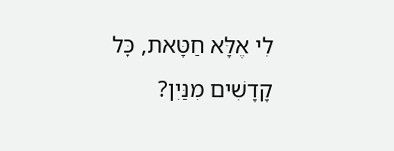לִי אֶלָּא חַטָּאת, כׇּל קָדָשִׁים מִנַּיִן?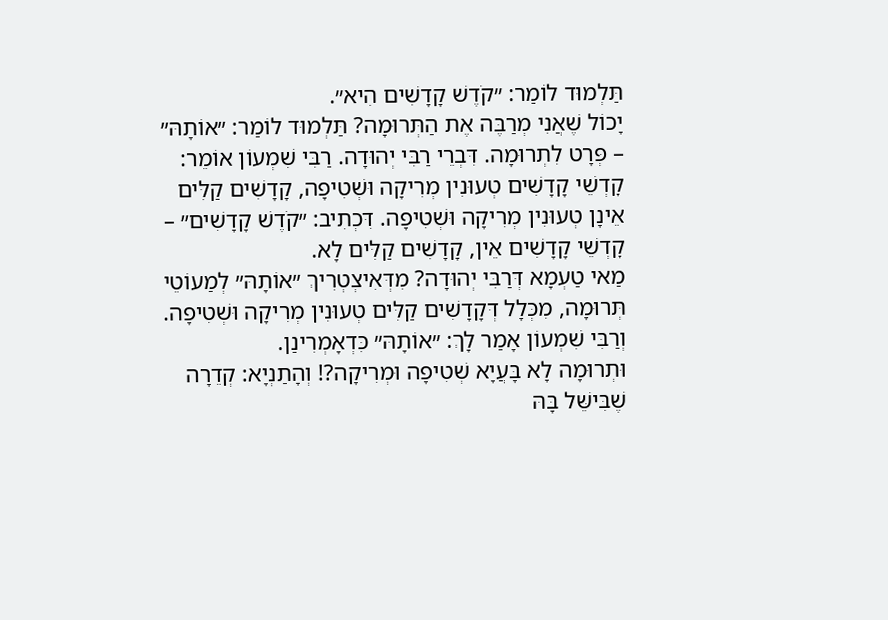תַּלְמוּד לוֹמַר: ״קֹדֶשׁ קָדָשִׁים הִיא״.
יָכוֹל שֶׁאֲנִי מְרַבֶּה אֶת הַתְּרוּמָה? תַּלְמוּד לוֹמַר: ״אוֹתָהּ״ – פְּרָט לִתְרוּמָה. דִּבְרֵי רַבִּי יְהוּדָה. רַבִּי שִׁמְעוֹן אוֹמֵר: קׇדְשֵׁי קָדָשִׁים טְעוּנִין מְרִיקָה וּשְׁטִיפָה, קָדָשִׁים קַלִּים אֵינָן טְעוּנִין מְרִיקָה וּשְׁטִיפָה. דִּכְתִיב: ״קֹדֶשׁ קָדָשִׁים״ – קׇדְשֵׁי קָדָשִׁים אֵין, קָדָשִׁים קַלִּים לָא.
מַאי טַעְמָא דְּרַבִּי יְהוּדָה? מִדְּאִיצְטְרִיךְ ״אוֹתָהּ״ לְמַעוֹטֵי תְּרוּמָה, מִכְּלָל דְּקָדָשִׁים קַלִּים טְעוּנִין מְרִיקָה וּשְׁטִיפָה. וְרַבִּי שִׁמְעוֹן אָמַר לָךְ: ״אוֹתָהּ״ כִּדְאָמְרִינַן.
וּתְרוּמָה לָא בָּעֲיָא שְׁטִיפָה וּמְרִיקָה?! וְהָתַנְיָא: קְדֵרָה שֶׁבִּישֵּׁל בָּהּ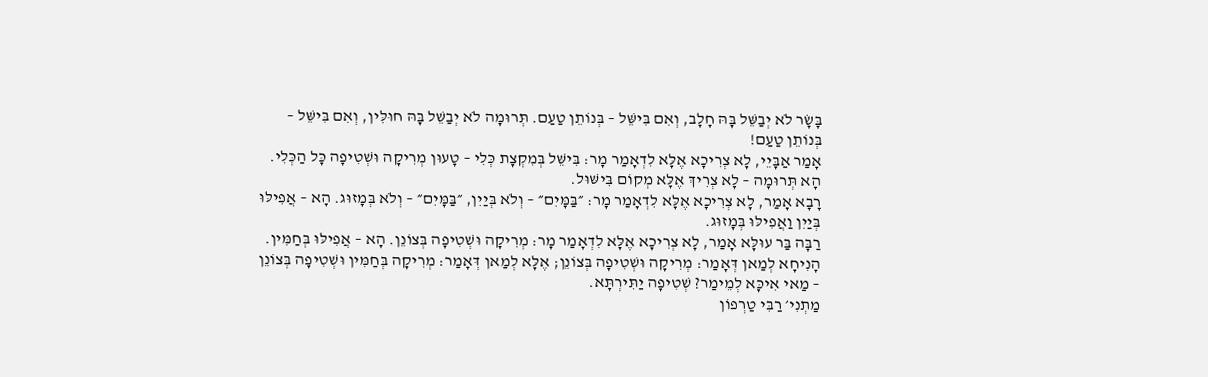בָּשָׂר לֹא יְבַשֵּׁל בָּהּ חָלָב, וְאִם בִּישֵּׁל – בְּנוֹתֵן טַעַם. תְּרוּמָה לֹא יְבַשֵּׁל בָּהּ חוּלִּין, וְאִם בִּישֵּׁל – בְּנוֹתֵן טַעַם!
אָמַר אַבָּיֵי, לָא צְרִיכָא אֶלָּא לִדְאָמַר מָר: בִּישֵּׁל בְּמִקְצָת כְּלִי – טָעוּן מְרִיקָה וּשְׁטִיפָה כָּל הַכְּלִי. הָא תְּרוּמָה – לָא צְרִיךְ אֶלָּא מְקוֹם בִּישּׁוּל.
רָבָא אָמַר, לָא צְרִיכָא אֶלָּא לִדְאָמַר מָר: ״בַּמָּיִם״ – וְלֹא בְּיַיִן, ״בַּמָּיִם״ – וְלֹא בְּמָזוּג. הָא – אֲפִילּוּ בְּיַיִן וַאֲפִילּוּ בְּמָזוּג.
רַבָּה בַּר עוּלָּא אָמַר, לָא צְרִיכָא אֶלָּא לִדְאָמַר מָר: מְרִיקָה וּשְׁטִיפָה בְּצוֹנֵן. הָא – אֲפִילּוּ בְּחַמִּין.
הָנִיחָא לְמַאן דְּאָמַר: מְרִיקָה וּשְׁטִיפָה בְּצוֹנֵן; אֶלָּא לְמַאן דְּאָמַר: מְרִיקָה בְּחַמִּין וּשְׁטִיפָה בְּצוֹנֵן – מַאי אִיכָּא לְמֵימַר? שְׁטִיפָה יַתִּירְתָּא.
מַתְנִי׳ רַבִּי טַרְפוֹן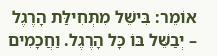אוֹמֵר: בִּישֵּׁל מִתְּחִילַּת הָרֶגֶל – יְבַשֵּׁל בּוֹ כָּל הָרֶגֶל. וַחֲכָמִים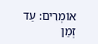אוֹמְרִים: עַד זְמַן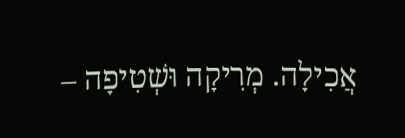אֲכִילָה. מְרִיקָה וּשְׁטִיפָה –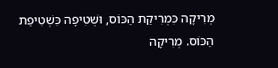מְרִיקָה כִּמְרִיקַת הַכּוֹס, וּשְׁטִיפָה כִּשְׁטִיפַת הַכּוֹס. מְרִיקָה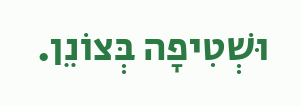וּשְׁטִיפָה בְּצוֹנֵן.